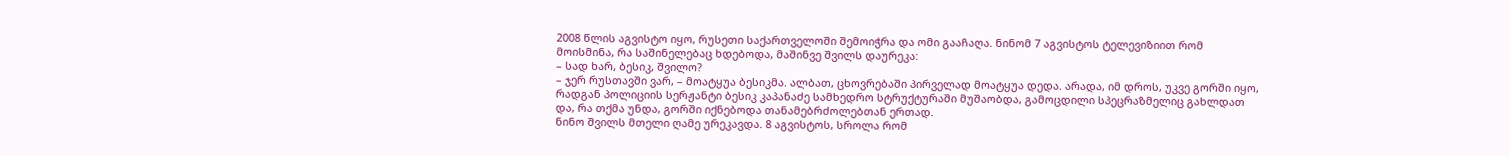2008 წლის აგვისტო იყო, რუსეთი საქართველოში შემოიჭრა და ომი გააჩაღა. ნინომ 7 აგვისტოს ტელევიზიით რომ მოისმინა, რა საშინელებაც ხდებოდა, მაშინვე შვილს დაურეკა:
– სად ხარ, ბესიკ, შვილო?
– ჯერ რუსთავში ვარ, – მოატყუა ბესიკმა. ალბათ, ცხოვრებაში პირველად მოატყუა დედა. არადა, იმ დროს, უკვე გორში იყო, რადგან პოლიციის სერჟანტი ბესიკ კაპანაძე სამხედრო სტრუქტურაში მუშაობდა, გამოცდილი სპეცრაზმელიც გახლდათ და, რა თქმა უნდა, გორში იქნებოდა თანამებრძოლებთან ერთად.
ნინო შვილს მთელი ღამე ურეკავდა. 8 აგვისტოს, სროლა რომ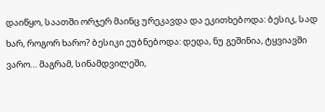დაიწყო, საათში ორჯერ მაინც ურეკავდა და ეკითხებოდა: ბესიკ, სად ხარ, როგორ ხარო? ბესიკი ეუბნებოდა: დედა, ნუ გეშინია, ტყვიავში ვარო… მაგრამ, სინამდვილეში,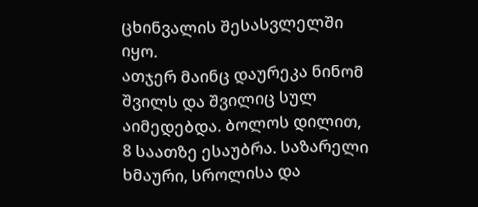ცხინვალის შესასვლელში იყო.
ათჯერ მაინც დაურეკა ნინომ შვილს და შვილიც სულ აიმედებდა. ბოლოს დილით, 8 საათზე ესაუბრა. საზარელი ხმაური, სროლისა და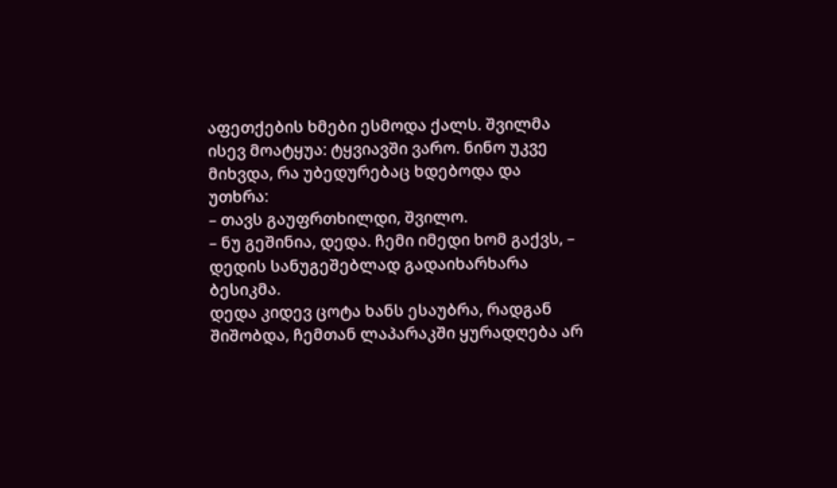აფეთქების ხმები ესმოდა ქალს. შვილმა ისევ მოატყუა: ტყვიავში ვარო. ნინო უკვე მიხვდა, რა უბედურებაც ხდებოდა და უთხრა:
– თავს გაუფრთხილდი, შვილო.
– ნუ გეშინია, დედა. ჩემი იმედი ხომ გაქვს, – დედის სანუგეშებლად გადაიხარხარა ბესიკმა.
დედა კიდევ ცოტა ხანს ესაუბრა, რადგან შიშობდა, ჩემთან ლაპარაკში ყურადღება არ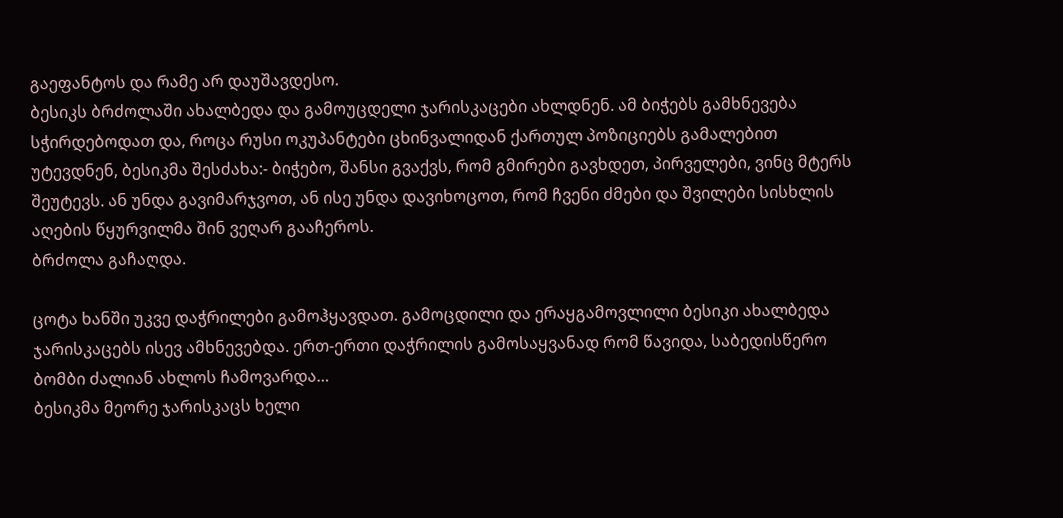გაეფანტოს და რამე არ დაუშავდესო.
ბესიკს ბრძოლაში ახალბედა და გამოუცდელი ჯარისკაცები ახლდნენ. ამ ბიჭებს გამხნევება სჭირდებოდათ და, როცა რუსი ოკუპანტები ცხინვალიდან ქართულ პოზიციებს გამალებით უტევდნენ, ბესიკმა შესძახა:- ბიჭებო, შანსი გვაქვს, რომ გმირები გავხდეთ, პირველები, ვინც მტერს შეუტევს. ან უნდა გავიმარჯვოთ, ან ისე უნდა დავიხოცოთ, რომ ჩვენი ძმები და შვილები სისხლის აღების წყურვილმა შინ ვეღარ გააჩეროს.
ბრძოლა გაჩაღდა.

ცოტა ხანში უკვე დაჭრილები გამოჰყავდათ. გამოცდილი და ერაყგამოვლილი ბესიკი ახალბედა ჯარისკაცებს ისევ ამხნევებდა. ერთ-ერთი დაჭრილის გამოსაყვანად რომ წავიდა, საბედისწერო ბომბი ძალიან ახლოს ჩამოვარდა…
ბესიკმა მეორე ჯარისკაცს ხელი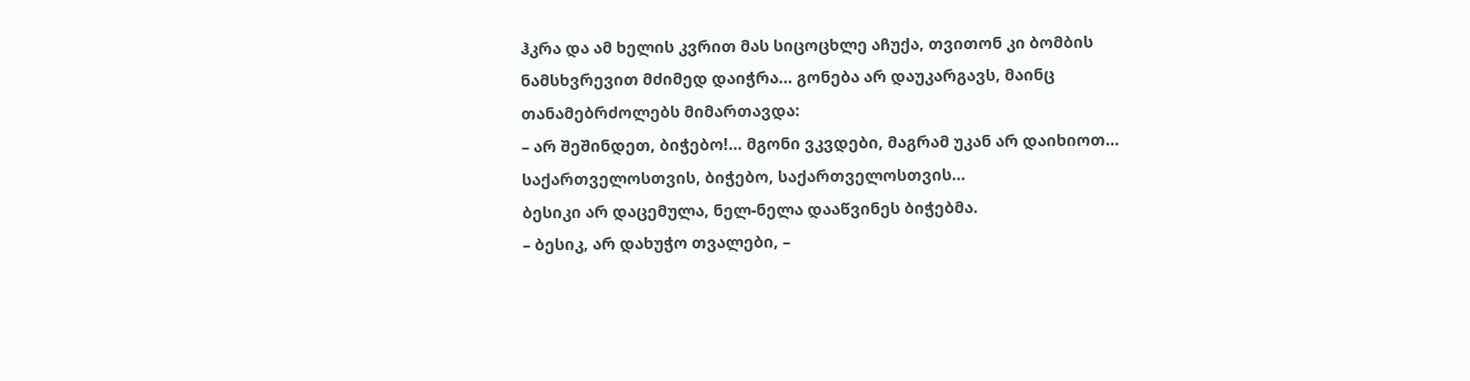ჰკრა და ამ ხელის კვრით მას სიცოცხლე აჩუქა, თვითონ კი ბომბის ნამსხვრევით მძიმედ დაიჭრა… გონება არ დაუკარგავს, მაინც თანამებრძოლებს მიმართავდა:
– არ შეშინდეთ, ბიჭებო!… მგონი ვკვდები, მაგრამ უკან არ დაიხიოთ… საქართველოსთვის, ბიჭებო, საქართველოსთვის…
ბესიკი არ დაცემულა, ნელ-ნელა დააწვინეს ბიჭებმა.
– ბესიკ, არ დახუჭო თვალები, –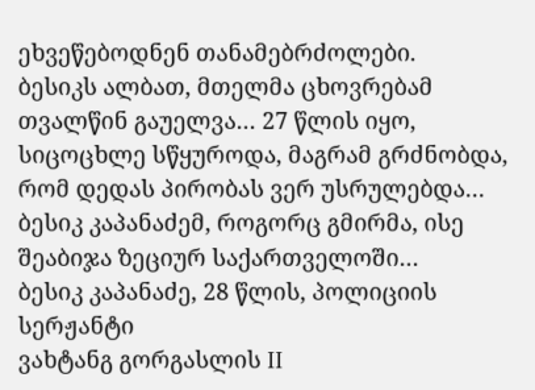ეხვეწებოდნენ თანამებრძოლები.
ბესიკს ალბათ, მთელმა ცხოვრებამ თვალწინ გაუელვა… 27 წლის იყო, სიცოცხლე სწყუროდა, მაგრამ გრძნობდა, რომ დედას პირობას ვერ უსრულებდა…
ბესიკ კაპანაძემ, როგორც გმირმა, ისე შეაბიჯა ზეციურ საქართველოში…
ბესიკ კაპანაძე, 28 წლის, პოლიციის სერჟანტი
ვახტანგ გორგასლის II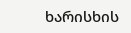ხარისხის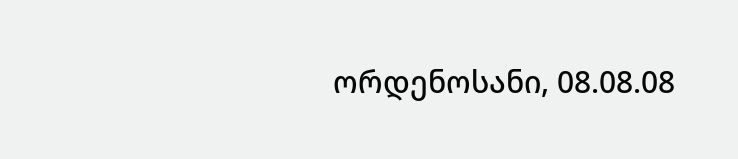ორდენოსანი, 08.08.08